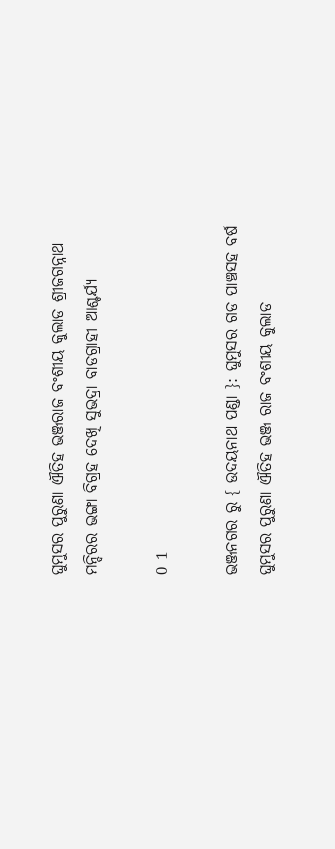ଘୁମୁସର ପୁରୁଣା ଐତିହ ଭଞ୍ଜରାଜ ବଂଶୀୟ କୁଲାଡ ଶ୍ରୀଜଗନ୍ନାଥ ମନ୍ଦିରର ଭଙ୍ଗା ବିଗ୍ରହ ଦେଖି ସୁଭଦ୍ରା ବାଡଗ୍ରାହୀ ଆଶ୍ଚର୍ଯ୍ୟ

0 1

ଭଞ୍ଜନଗର ରୁ { ଉଦୟନାଥ ପଣ୍ଡା }: ଘୁମୁସର ଗଡ ପାଞ୍ଚସହ ବର୍ଷ ଘୁମୁସର ପୁରୁଣା ଐତିହ ଭଞ୍ଜ ରାଜ ବଂଶୀୟ କୁଲାଡ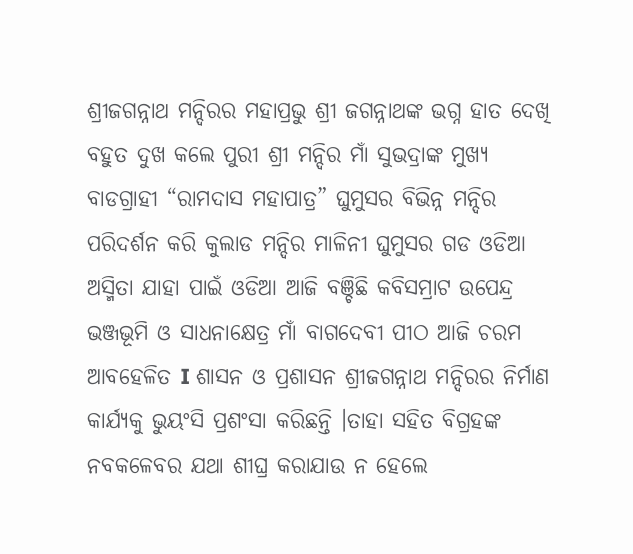ଶ୍ରୀଜଗନ୍ନାଥ ମନ୍ଦିରର ମହାପ୍ରଭୁ ଶ୍ରୀ ଜଗନ୍ନାଥଙ୍କ ଭଗ୍ନ ହାତ ଦେଖି ବହୁତ ଦୁଖ କଲେ ପୁରୀ ଶ୍ରୀ ମନ୍ଦିର ମାଁ ସୁଭଦ୍ରାଙ୍କ ମୁଖ୍ୟ ବାଡଗ୍ରାହୀ “ରାମଦାସ ମହାପାତ୍ର” ଘୁମୁସର ବିଭିନ୍ନ ମନ୍ଦିର ପରିଦର୍ଶନ କରି କୁଲାଡ ମନ୍ଦିର ମାଳିନୀ ଘୁମୁସର ଗଡ ଓଡିଆ ଅସ୍ମିତା ଯାହା ପାଇଁ ଓଡିଆ ଆଜି ବଞ୍ଚିଛି କବିସମ୍ରାଟ ଉପେନ୍ଦ୍ର ଭଞ୍ଜଭୂମି ଓ ସାଧନାକ୍ଷେତ୍ର ମାଁ ବାଗଦେବୀ ପୀଠ ଆଜି ଚରମ ଆବହେଳିତ I ଶାସନ ଓ ପ୍ରଶାସନ ଶ୍ରୀଜଗନ୍ନାଥ ମନ୍ଦିରର ନିର୍ମାଣ କାର୍ଯ୍ୟକୁ ଭୁୟଂସି ପ୍ରଶଂସା କରିଛନ୍ତି ।ତାହା ସହିତ ବିଗ୍ରହଙ୍କ ନବକଳେବର ଯଥା ଶୀଘ୍ର କରାଯାଉ ନ ହେଲେ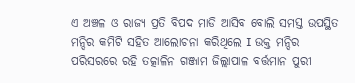ଏ ଅଞ୍ଚଳ ଓ ରାଜ୍ୟ ପ୍ରତି ବିପଦ ମାଡି ଆସିବ ବୋଲି ସମସ୍ତ ଉପସ୍ଥିତ ମନ୍ଦିର କମିଟି ସହିତ ଆଲୋଚନା କରିଥିଲେ I ଉକ୍ତ ମନ୍ଦିର ପରିସରରେ ରହି ତତ୍କାଳିନ ଗଞ୍ଜାମ ଜିଲ୍ଲାପାଳ ବର୍ତ୍ତମାନ ପୁରୀ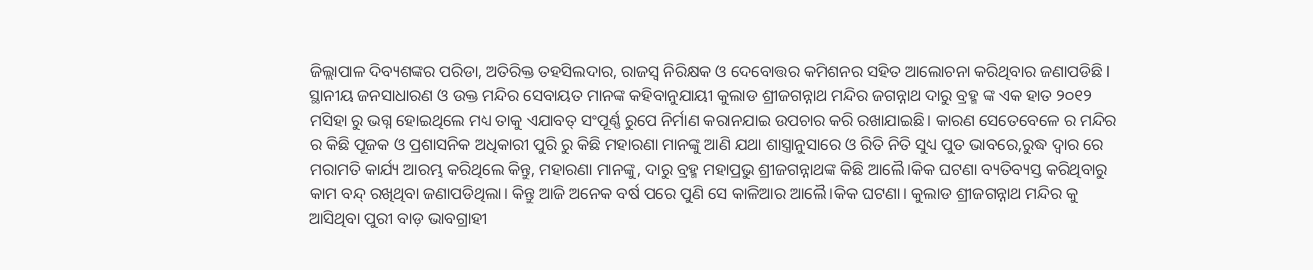ଜିଲ୍ଲାପାଳ ଦିବ୍ୟଶଙ୍କର ପରିଡା, ଅତିରିକ୍ତ ତହସିଲଦାର, ରାଜସ୍ୱ ନିରିକ୍ଷକ ଓ ଦେବୋତ୍ତର କମିଶନର ସହିତ ଆଲୋଚନା କରିଥିବାର ଜଣାପଡିଛି I ସ୍ଥାନୀୟ ଜନସାଧାରଣ ଓ‌ ଉକ୍ତ ମନ୍ଦିର ସେବାୟତ ମାନଙ୍କ କହିବାନୁଯାୟୀ କୁଲାଡ ଶ୍ରୀଜଗନ୍ନାଥ ମନ୍ଦିର ଜଗନ୍ନାଥ ଦାରୁ ବ୍ରହ୍ମ ଙ୍କ ଏକ ହାତ ୨୦୧୨ ମସିହା ରୁ ଭଗ୍ନ ହୋଇଥିଲେ ମଧ୍ୟ ତାକୁ ଏଯାବତ୍ ସଂପୂର୍ଣ୍ଣ ରୁପେ ନିର୍ମାଣ କରାନଯାଇ ଉପଚାର କରି ରଖାଯାଇଛି। କାରଣ ସେତେବେଳେ ର ମନ୍ଦିର ର କିଛି ପୂଜକ ଓ ପ୍ରଶାସନିକ ଅଧିକାରୀ ପୁରି ରୁ କିଛି ମହାରଣା ମାନଙ୍କୁ ଆଣି ଯଥା ଶାସ୍ତ୍ରାନୁସାରେ ଓ ରିତି ନିତି ସୁଧ୍ୟ ପୁତ ଭାବରେ,ରୁଦ୍ଧ ଦ୍ଵାର ରେ ମରାମତି କାର୍ଯ୍ୟ ଆରମ୍ଭ କରିଥିଲେ କିନ୍ତୁ, ମହାରଣା ମାନଙ୍କୁ, ଦାରୁ ବ୍ରହ୍ମ ମହାପ୍ରଭୁ ଶ୍ରୀଜଗନ୍ନାଥଙ୍କ କିଛି ଆଲୈ।କିକ ଘଟଣା ବ୍ୟତିବ୍ୟସ୍ତ କରିଥିବାରୁ କାମ ବନ୍ଦ୍ ରଖିଥିବା ଜଣାପଡିଥିଲା। କିନ୍ତୁ ଆଜି ଅନେକ ବର୍ଷ ପରେ ପୁଣି ସେ କାଳିଆର ଆଲୈ।କିକ ଘଟଣା। କୁଲାଡ ଶ୍ରୀଜଗନ୍ନାଥ ମନ୍ଦିର କୁ ଆସିଥିବା ପୁରୀ ବାଡ଼ ଭାବଗ୍ରାହୀ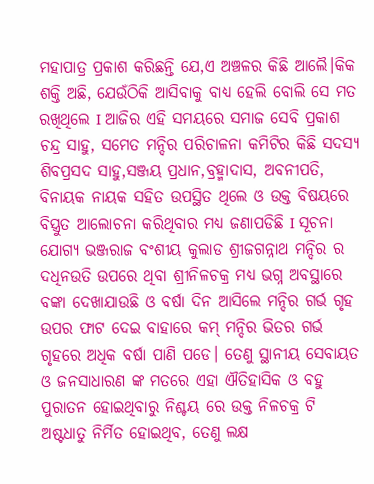ମହାପାତ୍ର ପ୍ରକାଶ କରିଛନ୍ତି ଯେ,ଏ ଅଞ୍ଚଳର କିଛି ଆଲୈ।କିକ ଶକ୍ତି ଅଛି, ଯେଉଁଠିକି ଆସିବାକୁ ବାଧ୍ୟ ହେଲି ବୋଲି ସେ ମତ ରଖିଥିଲେ I ଆଜିର ଏହି ସମୟରେ ସମାଜ ସେବି ପ୍ରକାଶ ଚନ୍ଦ୍ର ସାହୁ, ସମେତ ମନ୍ଦିର ପରିଚାଳନା କମିଟିର କିଛି ସଦସ୍ୟ ଶିବପ୍ରସଦ ସାହୁ,ସଞ୍ଜୟ ପ୍ରଧାନ,ବ୍ରହ୍ମାଦାସ, ଅବନୀପତି, ବିନାୟକ ନାୟକ ସହିତ ଉପସ୍ଥିତ ଥିଲେ ଓ ଉକ୍ତ ବିଷୟରେ ବିସ୍ତ୍ରୁତ ଆଲୋଚନା କରିଥିବାର ମଧ୍ୟ ଜଣାପଡିଛି I ସୂଚନା ଯୋଗ୍ୟ ଭଞ୍ଜରାଜ ବଂଶୀୟ କୁଲାଡ ଶ୍ରୀଜଗନ୍ନାଥ ମନ୍ଦିର ର ଦଧିନଉତି ଉପରେ ଥିବା ଶ୍ରୀନିଳଚକ୍ର ମଧ୍ୟ ଭଗ୍ନ ଅବସ୍ଥାରେ ବଙ୍କା ଦେଖାଯାଉଛି ଓ ବର୍ଷା ଦିନ ଆସିଲେ ମନ୍ଦିର ଗର୍ଭ ଗୃହ ଉପର ଫାଟ ଦେଇ ବାହାରେ କମ୍ ମନ୍ଦିର ଭିତର ଗର୍ଭ ଗୃହରେ ଅଧିକ ବର୍ଷା ପାଣି ପଡେ। ତେଣୁ ସ୍ଥାନୀୟ ସେବାୟତ ଓ ଜନସାଧାରଣ ଙ୍କ ମତରେ ଏହା ଐତିହାସିକ ଓ ବହୁ ପୁରାତନ ହୋଇଥିବାରୁ ନିଶ୍ଚୟ ରେ ଉକ୍ତ ନିଳଚକ୍ର ଟି ଅଷ୍ଟଧାତୁ ନିର୍ମିତ ହୋଇଥିବ, ତେଣୁ ଲକ୍ଷ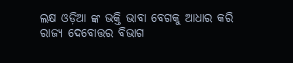ଲକ୍ଷ ଓଡ଼ିଆ ଙ୍କ ଭକ୍ତି ଭାବା ବେଗକୁ ଆଧାର କରି ରାଜ୍ୟ ଦେବୋତ୍ତର ବିଭାଗ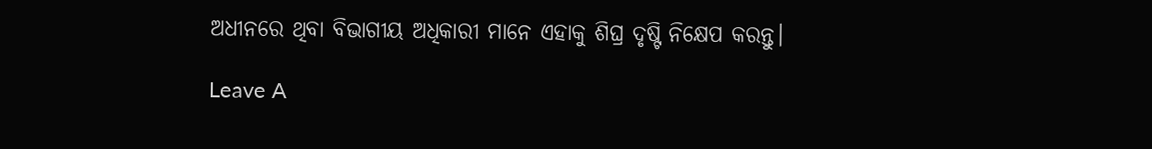ଅଧୀନରେ ଥିବା ବିଭାଗୀୟ ଅଧିକାରୀ ମାନେ ଏହାକୁ ଶିଘ୍ର ଦୃଷ୍ଟି ନିକ୍ଷେପ କରନ୍ତୁ।

Leave A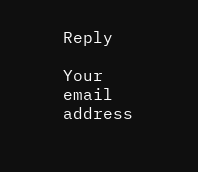Reply

Your email address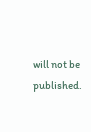will not be published.